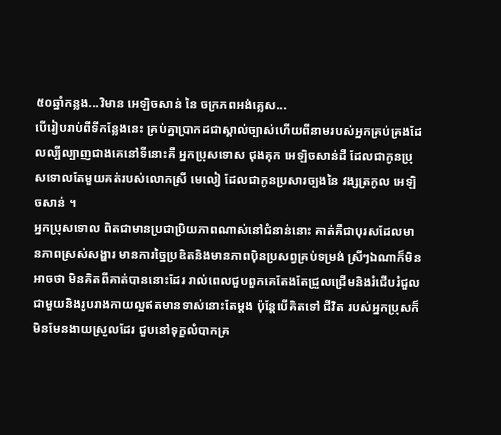៥០ឆ្នាំកន្លង...វិមាន អេឡិចសាន់ នៃ ចក្រភពអង់គ្លេស...
បើរៀបរាប់ពីទីកន្លែងនេះ គ្រប់គ្នាប្រាកដជាស្គាល់ច្បាស់ហើយពីនាមរបស់អ្នកគ្រប់គ្រងដែលល្បីល្បាញជាងគេនៅទីនោះគឺ អ្នកប្រុសទោស ជុងគុក អេឡិចសាន់ដឺ ដែលជាកូនប្រុសទោលតែមួយគត់របស់លោកស្រី មេលៀ ដែលជាកូនប្រសារច្បងនៃ វង្សត្រកូល អេឡិចសាន់ ។
អ្នកប្រុសទោល ពិតជាមានប្រជាប្រិយភាពណាស់នៅជំនាន់នោះ គាត់គឺជាបុរសដែលមានភាពស្រស់សង្ហារ មានការច្នៃប្រឌិតនិងមានភាពបុិនប្រសព្វគ្រប់ទម្រង់ ស្រីៗឯណាក៏មិនអាចថា មិនគិតពីគាត់បាននោះដែរ រាល់ពេលជួបពួកគេតែងតែជ្រួលជ្រើមនិងរំជើបរំជួលជាមួយនិងរូបរាងកាយល្អឥតមានទាស់នោះតែម្ដង ប៉ុន្តែបើគិតទៅ ជីវិត របស់អ្នកប្រុសក៏មិនមែនងាយស្រួលដែរ ជួបនៅទុក្ខលំបាកគ្រ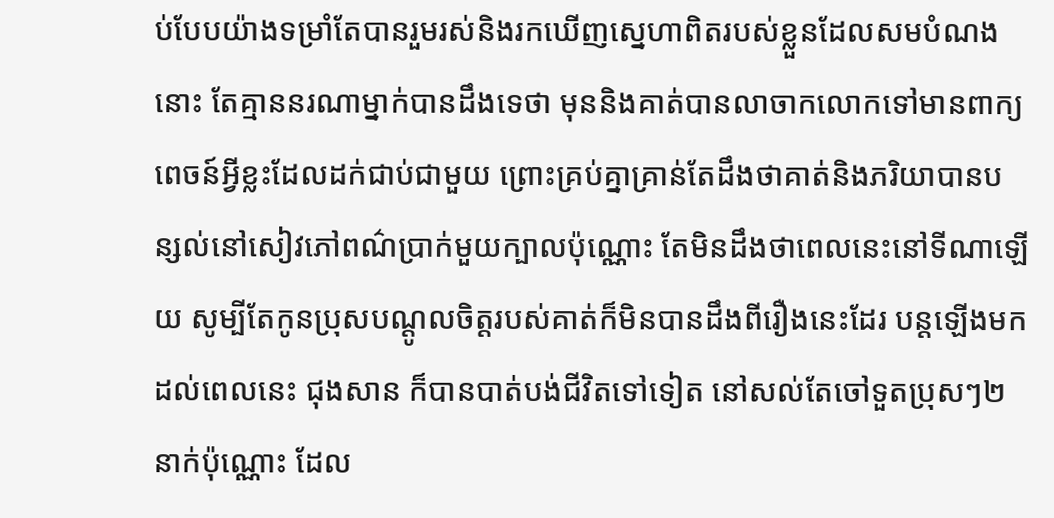ប់បែបយ៉ាងទម្រាំតែបានរួមរស់និងរកឃើញស្នេហាពិតរបស់ខ្លួនដែលសមបំណងនោះ តែគ្មាននរណាម្នាក់បានដឹងទេថា មុននិងគាត់បានលាចាកលោកទៅមានពាក្យពេចន៍អ្វីខ្លះដែលដក់ជាប់ជាមួយ ព្រោះគ្រប់គ្នាគ្រាន់តែដឹងថាគាត់និងភរិយាបានបន្សល់នៅសៀវភៅពណ៌ប្រាក់មួយក្បាលប៉ុណ្ណោះ តែមិនដឹងថាពេលនេះនៅទីណាឡើយ សូម្បីតែកូនប្រុសបណ្តូលចិត្តរបស់គាត់ក៏មិនបានដឹងពីរឿងនេះដែរ បន្តឡើងមកដល់ពេលនេះ ជុងសាន ក៏បានបាត់បង់ជីវិតទៅទៀត នៅសល់តែចៅទួតប្រុសៗ២នាក់ប៉ុណ្ណោះ ដែល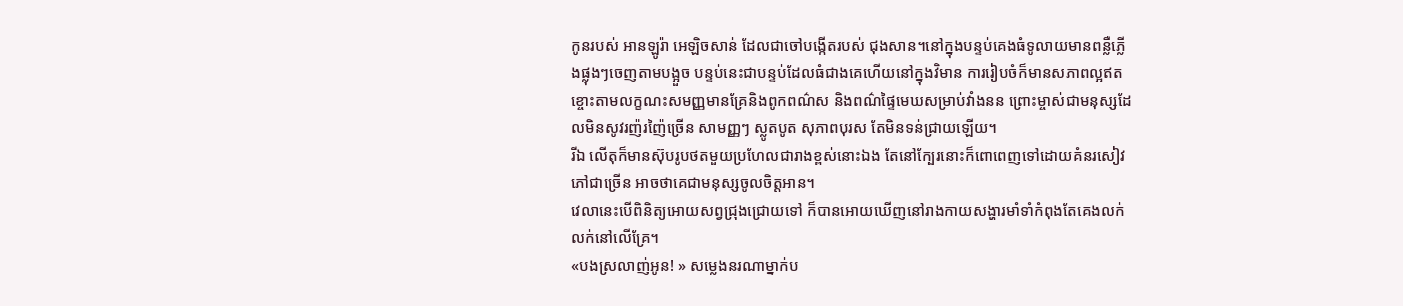កូនរបស់ អានឡូរ៉ា អេឡិចសាន់ ដែលជាចៅបង្កើតរបស់ ជុងសាន។នៅក្នុងបន្ទប់គេងធំទូលាយមានពន្លឺភ្លើងផ្លុងៗចេញតាមបង្អួច បន្ទប់នេះជាបន្ទប់ដែលធំជាងគេហើយនៅក្នុងវិមាន ការរៀបចំក៏មានសភាពល្អឥតខ្ចោះតាមលក្ខណះសមញ្ញមានគ្រែនិងពូកពណ៌ស និងពណ៌ផ្ទៃមេឃសម្រាប់វាំងនន ព្រោះម្ចាស់ជាមនុស្សដែលមិនសូវរញ៉រញ៉ៃច្រើន សាមញ្ញៗ ស្លូតបូត សុភាពបុរស តែមិនទន់ជ្រាយឡើយ។
រីឯ លើតុក៏មានស៊ុបរូបថតមួយប្រហែលជារាងខ្ពស់នោះឯង តែនៅក្បែរនោះក៏ពោពេញទៅដោយគំនរសៀវភៅជាច្រើន អាចថាគេជាមនុស្សចូលចិត្តអាន។
វេលានេះបើពិនិត្យអោយសព្វជ្រុងជ្រោយទៅ ក៏បានអោយឃើញនៅរាងកាយសង្ហារមាំទាំកំពុងតែគេងលក់លក់នៅលើគ្រែ។
«បងស្រលាញ់អូន! » សម្លេងនរណាម្នាក់ប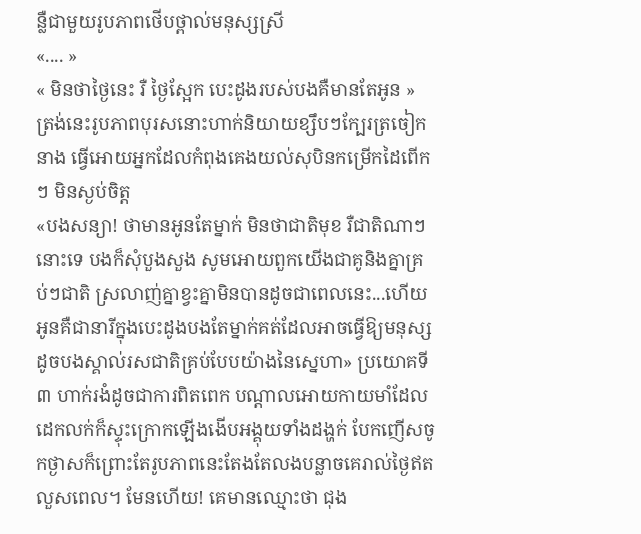ន្លឺជាមួយរូបភាពថើបថ្ពាល់មនុស្សស្រី
«.... »
« មិនថាថ្ងៃនេះ រឺ ថ្ងៃស្អែក បេះដូងរបស់បងគឺមានតែអូន » ត្រង់នេះរូបភាពបុរសនោះហាក់និយាយខ្សឹបៗក្បែរត្រចៀកនាង ធ្វើអោយអ្នកដែលកំពុងគេងយល់សុបិនកម្រើកដៃពើកៗ មិនស្ងប់ចិត្ត
«បងសន្យា! ថាមានអូនតែម្នាក់ មិនថាជាតិមុខ រឺជាតិណាៗ នោះទេ បងក៏សុំបួងសួង សូមអោយពួកយើងជាគូនិងគ្នាគ្រប់ៗជាតិ ស្រលាញ់គ្នាខ្វះគ្នាមិនបានដូចជាពេលនេះ...ហើយអូនគឺជានារីក្នុងបេះដូងបងតែម្នាក់គត់ដែលអាចធ្វើឱ្យមនុស្សដូចបងស្គាល់រសជាតិគ្រប់បែបយ៉ាងនៃស្នេហា» ប្រយោគទី៣ ហាក់រងំដូចជាការពិតពេក បណ្តាលអោយកាយមាំដែលដេកលក់ក៏ស្ទុះក្រោកឡើងងើបអង្គុយទាំងដង្ហក់ បែកញើសចូកថ្ងាសក៏ព្រោះតែរូបភាពនេះតែងតែលងបន្លាចគេរាល់ថ្ងៃឥតលួសពេល។ មែនហើយ! គេមានឈ្មោះថា ជុង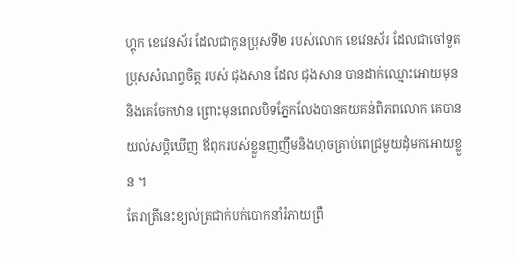ហ្គុក ខេវេនស័រ ដែលជាកូនប្រុសទី២ របស់លោក ខេវេនស័រ ដែលជាចៅទួតប្រុសសំណព្វចិត្ត របស់ ជុងសាន ដែល ជុងសាន បានដាក់ឈ្មោះអោយមុននិងគេចែកឋាន ព្រោះមុនពេលបិទភ្នែកលែងបានគយគន់ពិភពលោក គេបានយល់សប្តិឃើញ ឪពុករបស់ខ្លួនញញឹមនិងហុចគ្រាប់ពេជ្រមួយដុំមកអោយខ្លួន ។
តែរាត្រីនេះខ្យល់ត្រជាក់បក់បោកនាំរំភាយព្រឺ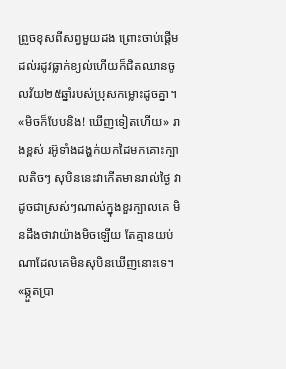ព្រួចខុសពីសព្វមួយដង ព្រោះចាប់ផ្តើមដល់រដូវធ្លាក់ខ្យល់ហើយក៏ជិតឈានចូលវ័យ២៥ឆ្នាំរបស់ប្រុសកម្លោះដូចគ្នា។
«មិចក៏បែបនិង! ឃើញទៀតហើយ» រាងខ្ពស់ រអ៊ូទាំងដង្ហក់យកដៃមកគោះក្បាលតិចៗ សុបិននេះវាកើតមានរាល់ថ្ងៃ វាដូចជាស្រស់ៗណាស់ក្នុងខួរក្បាលគេ មិនដឹងថាវាយ៉ាងមិចឡើយ តែគ្មានយប់ណាដែលគេមិនសុបិនឃើញនោះទេ។
«ឆ្កួតប្រា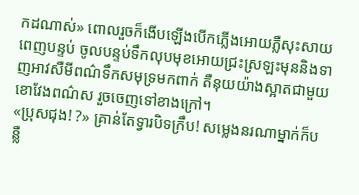កដណាស់» ពោលរួចក៏ងើបឡើងបើកភ្លើងអោយភ្លឺសុះសាយពេញបន្ទប់ ចូលបន្ទប់ទឹកលុបមុខអោយជ្រះស្រឡះមុននិងទាញអាវសឺមីពណ៌ទឹកសមុទ្រមកពាក់ តឺនុយយ៉ាងស្អាតជាមួយខោវែងពណ៌ស រួចចេញទៅខាងក្រៅ។
«ប្រុសជុង! ?» គ្រាន់តែទ្វារបិទក្រឹប! សម្លេងនរណាម្នាក់ក៏បន្លឺ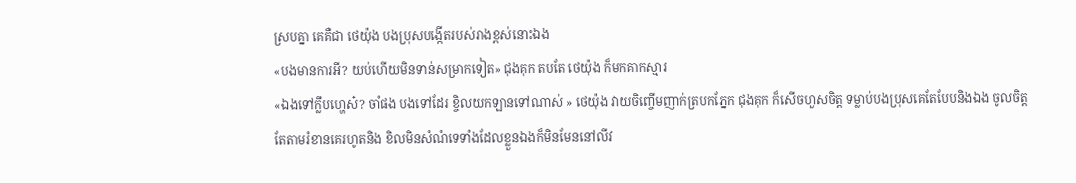ស្របគ្នា គេគឺជា ថេយ៉ុង បងប្រុសបង្កើតរបស់រាងខ្ពស់នោះឯង
«បងមានការអី? យប់ហើយមិនទាន់សម្រាកទៀត» ជុងគុក តបតែ ថេយ៉ុង ក៏មកគាកស្មារ
«ឯងទៅក្លឹបហ្ហេស៎? ចាំផង បងទៅដែរ ខ្ចិលយកឡានទៅណាស់ » ថេយ៉ុង វាយចិញ្ចើមញាក់ត្របកភ្នែក ជុងគុក ក៏សើចហួសចិត្ត ទម្លាប់បងប្រុសគេតែបែបនិងឯង ចូលចិត្តតែតាមរំខានគេរហូតនិង ខិលមិនសំណំទេទាំងដែលខ្លួនឯងក៏មិនមែននៅលីវ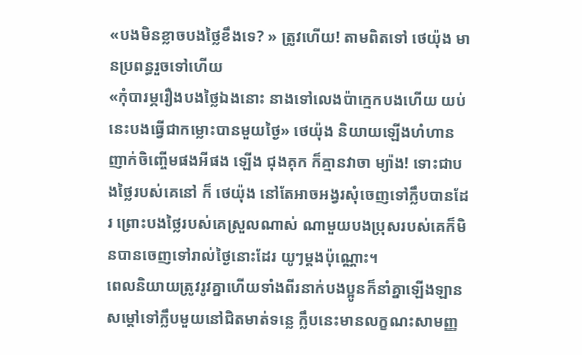«បងមិនខ្លាចបងថ្លៃខឹងទេ? » ត្រូវហើយ! តាមពិតទៅ ថេយ៉ុង មានប្រពន្ធរួចទៅហើយ
«កុំបារម្ភរឿងបងថ្លៃឯងនោះ នាងទៅលេងប៉ាក្មេកបងហើយ យប់នេះបងធ្វើជាកម្លោះបានមួយថ្ងៃ» ថេយ៉ុង និយាយឡើងហំហានញាក់ចិញ្ចើមផងអីផង ឡើង ជុងគុក ក៏គ្មានវាចា ម្យ៉ាង! ទោះជាបងថ្លៃរបស់គេនៅ ក៏ ថេយ៉ុង នៅតែអាចអង្វរសុំចេញទៅក្លឹបបានដែរ ព្រោះបងថ្លៃរបស់គេស្រួលណាស់ ណាមួយបងប្រុសរបស់គេក៏មិនបានចេញទៅរាល់ថ្ងៃនោះដែរ យូៗម្ដងប៉ុណ្ណោះ។
ពេលនិយាយត្រូវរូវគ្នាហើយទាំងពីរនាក់បងប្អូនក៏នាំគ្នាឡើងឡានសម្តៅទៅក្លឹបមួយនៅជិតមាត់ទន្លេ ក្លឹបនេះមានលក្ខណះសាមញ្ញ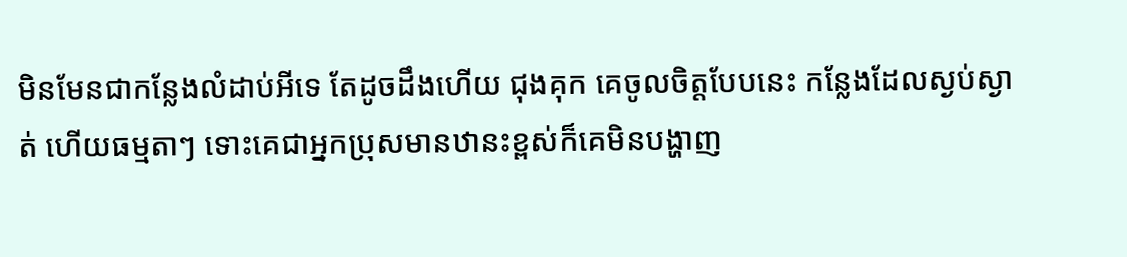មិនមែនជាកន្លែងលំដាប់អីទេ តែដូចដឹងហើយ ជុងគុក គេចូលចិត្តបែបនេះ កន្លែងដែលស្ងប់ស្ងាត់ ហើយធម្មតាៗ ទោះគេជាអ្នកប្រុសមានឋានះខ្ពស់ក៏គេមិនបង្ហាញ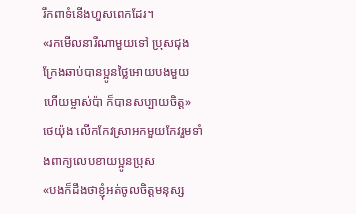រឹកពាទំនើងហួសពេកដែរ។
«រកមើលនារីណាមួយទៅ ប្រុសជុង ក្រែងឆាប់បានប្អូនថ្លៃអោយបងមួយ ហើយម្ចាស់ប៉ា ក៏បានសប្បាយចិត្ត» ថេយ៉ុង លើកកែវស្រាអកមួយកែវរួមទាំងពាក្យលេបខាយប្អូនប្រុស
«បងក៏ដឹងថាខ្ញុំអត់ចូលចិត្តមនុស្ស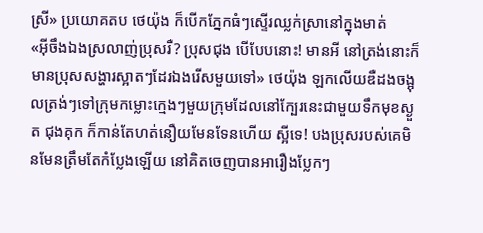ស្រី» ប្រយោគតប ថេយ៉ុង ក៏បើកភ្នែកធំៗស្ទើរឈ្លក់ស្រានៅក្នុងមាត់
«អុីចឹងឯងស្រលាញ់ប្រុសរឺ? ប្រុសជុង បើបែបនោះ! មានអី នៅត្រង់នោះក៏មានប្រុសសង្ហារស្អាតៗដែរឯងរើសមួយទៅ» ថេយ៉ុង ឡកលើយឌឺដងចង្អុលត្រង់ៗទៅក្រុមកម្លោះក្មេងៗមួយក្រុមដែលនៅក្បែរនេះជាមួយទឹកមុខស្ងួត ជុងគុក ក៏កាន់តែហត់នឿយមែនទែនហើយ ស្អីទេ! បងប្រុសរបស់គេមិនមែនត្រឹមតែកំប្លែងឡើយ នៅគិតចេញបានអារឿងប្លែកៗ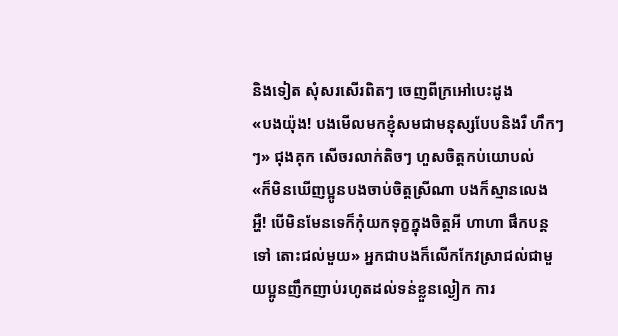និងទៀត សុំសរសើរពិតៗ ចេញពីក្រអៅបេះដូង
«បងយ៉ុង! បងមើលមកខ្ញុំសមជាមនុស្សបែបនិងរឺ ហឹកៗៗ» ជុងគុក សើចរលាក់តិចៗ ហួសចិត្តកប់យោបល់
«ក៏មិនឃើញប្អូនបងចាប់ចិត្តស្រីណា បងក៏ស្មានលេង អ្ហឺ! បើមិនមែនទេក៏កុំយកទុក្ខក្នុងចិត្តអី ហាហា ផឹកបន្តទៅ តោះជល់មួយ» អ្នកជាបងក៏លើកកែវស្រាជល់ជាមួយប្អូនញឹកញាប់រហូតដល់ទន់ខ្លួនល្ងៀក ការ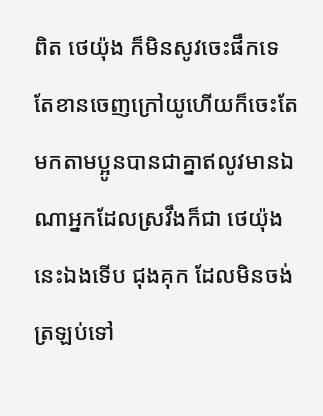ពិត ថេយ៉ុង ក៏មិនសូវចេះផឹកទេ តែខានចេញក្រៅយូហើយក៏ចេះតែមកតាមប្អូនបានជាគ្នាឥលូវមានឯណាអ្នកដែលស្រវឹងក៏ជា ថេយ៉ុង នេះឯងទើប ជុងគុក ដែលមិនចង់ត្រឡប់ទៅ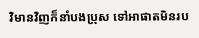វិមានវិញក៏នាំបងប្រុស ទៅអាផាតមិនរប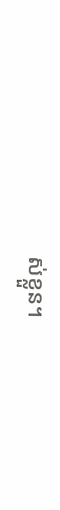ស់ខ្លួន។